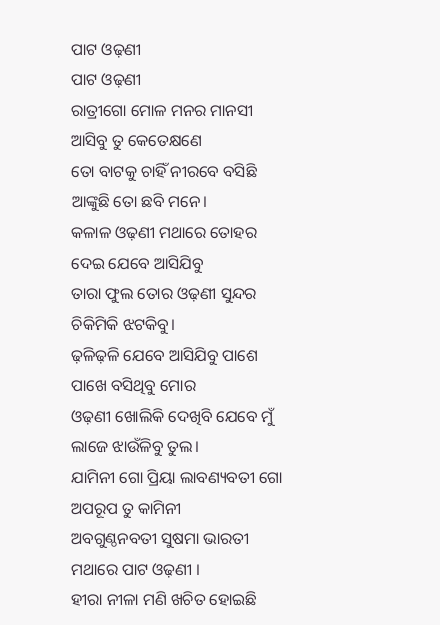ପାଟ ଓଢ଼ଣୀ
ପାଟ ଓଢ଼ଣୀ
ରାତ୍ରୀଗୋ ମୋଳ ମନର ମାନସୀ
ଆସିବୁ ତୁ କେତେକ୍ଷଣେ
ତୋ ବାଟକୁ ଚାହିଁ ନୀରବେ ବସିଛି
ଆଙ୍କୁଛି ତୋ ଛବି ମନେ।
କଳାଳ ଓଢ଼ଣୀ ମଥାରେ ତୋହର
ଦେଇ ଯେବେ ଆସିଯିବୁ
ତାରା ଫୁଲ ତୋର ଓଢ଼ଣୀ ସୁନ୍ଦର
ଚିକିମିକି ଝଟକିବୁ।
ଢ଼ଳିଢ଼ଳି ଯେବେ ଆସିଯିବୁ ପାଶେ
ପାଖେ ବସିଥିବୁ ମୋର
ଓଢ଼ଣୀ ଖୋଲିକି ଦେଖିବି ଯେବେ ମୁଁ
ଲାଜେ ଝାଉଁଳିବୁ ତୁଲ।
ଯାମିନୀ ଗୋ ପ୍ରିୟା ଲାବଣ୍ୟବତୀ ଗୋ
ଅପରୂପ ତୁ କାମିନୀ
ଅବଗୁଣ୍ଠନବତୀ ସୁଷମା ଭାରତୀ
ମଥାରେ ପାଟ ଓଢ଼ଣୀ ।
ହୀରା ନୀଳା ମଣି ଖଚିତ ହୋଇଛି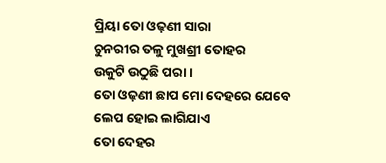ପ୍ରିୟା ତୋ ଓଢ଼ଣୀ ସାରା
ଚୁନରୀର ତଳୁ ମୁଖଶ୍ରୀ ତୋହର
ଉକୁଟି ଉଠୁଛି ପରା ।
ତୋ ଓଢ଼ଣୀ ଛାପ ମୋ ଦେହରେ ଯେବେ
ଲେପ ହୋଇ ଲାଗିଯାଏ
ତୋ ଦେହର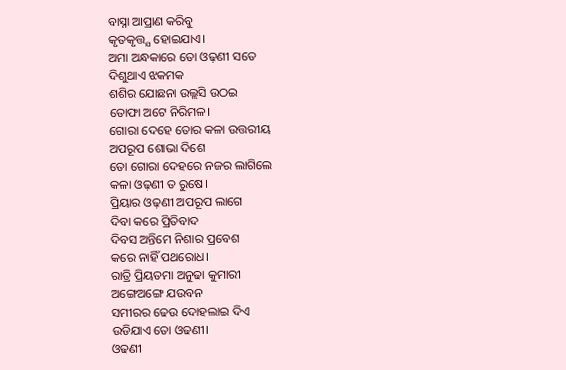ବାସ୍ନା ଆପ୍ରାଣ କରିବୁ
କୃତକୃତ୍ତ୍ଯ ହୋଇଯାଏ।
ଅମା ଅନ୍ଧକାରେ ତୋ ଓଢ଼ଣୀ ସତେ
ଦିଶୁଥାଏ ଝକମକ
ଶଶିର ଯୋଛନା ଉଲ୍ଲସି ଉଠଇ
ତୋଫା ଅଟେ ନିରିମଳ।
ଗୋରା ଦେହେ ତୋର କଳା ଉତ୍ତରୀୟ
ଅପରୂପ ଶୋଭା ଦିଶେ
ତୋ ଗୋରା ଦେହରେ ନଜର ଲାଗିଲେ
କଳା ଓଢ଼ଣୀ ତ ରୁଷେ।
ପ୍ରିୟାର ଓଢ଼ଣୀ ଅପରୂପ ଲାଗେ
ଦିବା କରେ ପ୍ରିତିବାଦ
ଦିବସ ଅନ୍ତିମେ ନିଶାର ପ୍ରବେଶ
କରେ ନାହିଁ ପଥରୋଧ।
ରାତ୍ରି ପ୍ରିୟତମା ଅନୁଢା କୁମାରୀ
ଅଙ୍ଗେଅଙ୍ଗେ ଯଉବନ
ସମୀରର ଢେଉ ଦୋହଲାଇ ଦିଏ
ଉଡିଯାଏ ତୋ ଓଢଣୀ।
ଓଢଣୀ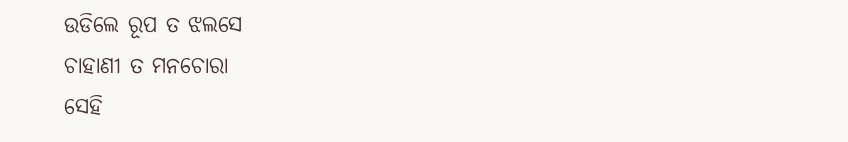ଉଡିଲେ ରୂପ ତ ଝଲସେ
ଚାହାଣୀ ତ ମନଚୋରା
ସେହି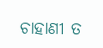ଚାହାଣୀ ତ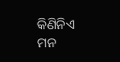କିଣିନିଏ ମନ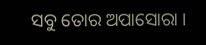ସବୁ ତୋର ଅପାସୋରା ।